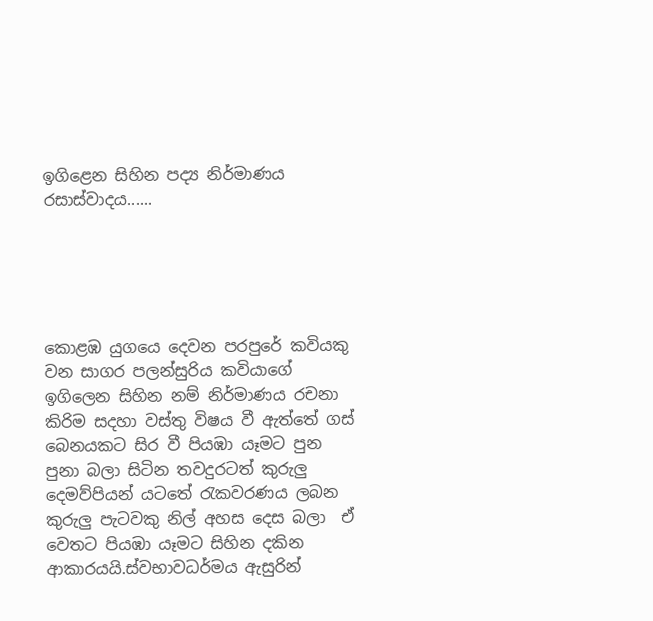ඉගිළෙන සිහින පද්‍ය නිර්මාණය රසාස්වාදය......





කොළඹ යුගයෙ දෙවන පරපුරේ කවියකු වන සාගර පලන්සුරිය කවියාගේ ඉගිලෙන සිහින නම් නිර්මාණය රචනා කිරිම සදහා වස්තු විෂය වී ඇත්තේ ගස් බෙනයකට සිර වී පියඹා යෑමට පුන පුනා බලා සිටින තවදුරටත් කුරුලු දෙමව්පියන් යටතේ රැකවරණය ලබන කුරුලු පැටවකු නිල් අහස දෙස බලා  ඒ වෙතට පියඹා යෑමට සිහින දකින ආකාරයයි.ස්වභාවධර්මය ඇසුරින්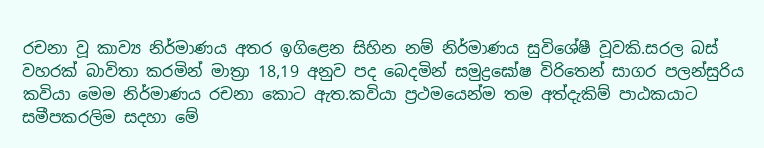රචනා වූ කාව්‍ය නිර්මාණය අතර ඉගිළෙන සිහින නම් නිර්මාණය සුවිශේෂී වූවකි.සරල බස් වහරක් ‍‍බාවිතා කරමින් මාත්‍රා 18,19 අනුව පද බෙදමින් සමුද්‍රඝෝෂ විරිතෙන් සාගර පලන්සුරිය කවියා මෙම නිර්මාණය රචනා කොට ඇත.කවියා ප්‍රථමයෙන්ම තම අත්දැකිම් පාඨකයාට සමීපකරලිම සදහා මේ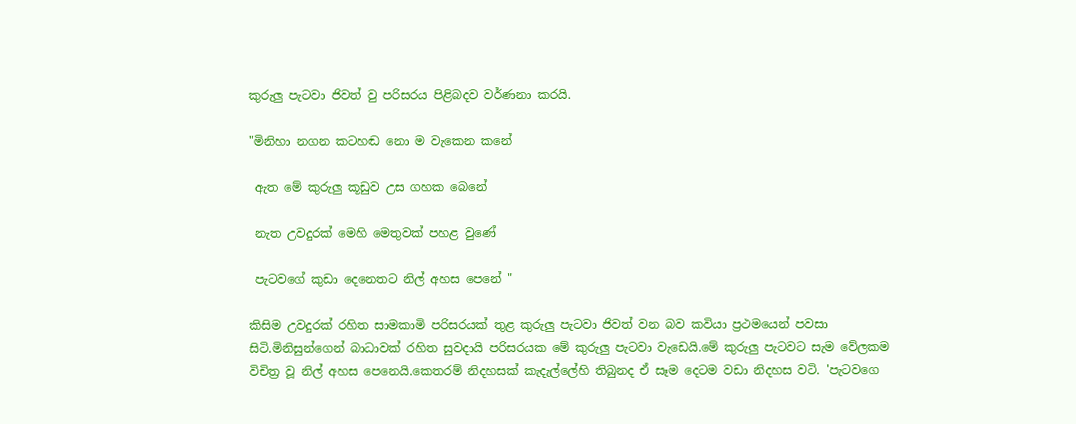කුරුලු පැටවා ජිවත් වු පරිසරය පිළිබදව වර්ණනා කරයි.

"මිනිහා නගන කටහඬ නො ම වැකෙන කනේ

 ඇත මේ කුරුලු කූඩුව උස ගහක බෙනේ

 නැත උවදුරක් මෙහි මෙතුවක් පහළ වුණේ

 පැටවගේ කුඩා දෙනෙතට නිල් අහස පෙනේ "

කිසිම උවදුරක් රහිත සාමකාමි පරිසරයක් තුළ කුරුලු පැටවා ජිවත් වන බව කවියා ප්‍රථමයෙන් පවසා සිටි.මිනිසුන්ගෙන් බාධාවක් රහිත සුවදායි පරිසරයක මේ කුරුලු පැටවා වැඩෙයි.මේ කුරුලු පැටවට සැම වේලකම විචිත්‍ර වූ නිල් අහස පෙනෙයි.කෙතරම් නිදහසක් කැදැල්ලේහි තිබුනද ඒ සෑම දෙටම වඩා නිදහස වටි. 'පැටවගෙ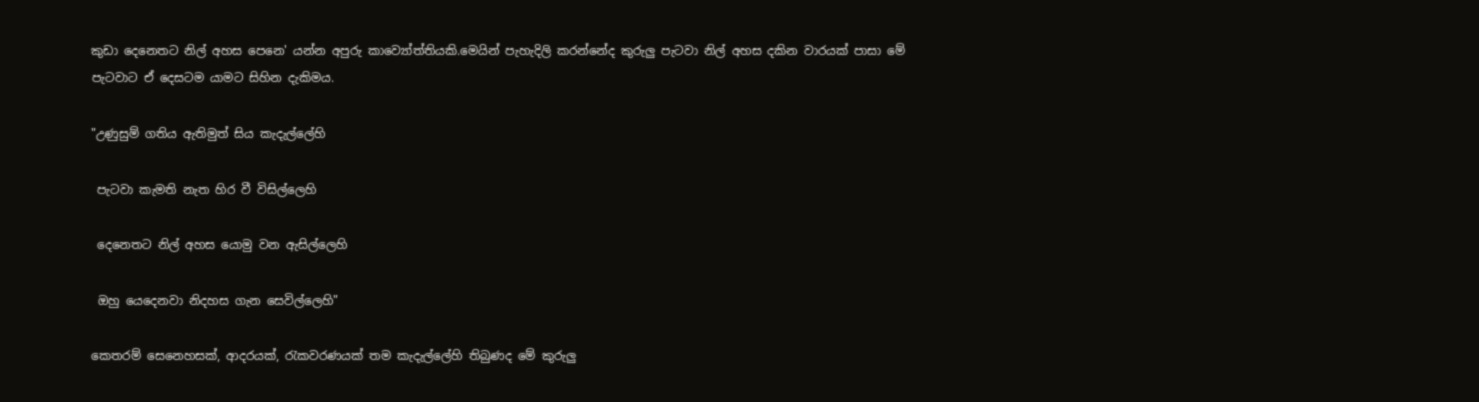කුඩා දෙනෙතට නිල් අහස පෙනෙ' යන්න අපුරු කාව්‍යෝත්තියකි.මෙයින් පැහැදිලි කරන්නේද කුරුලු පැටවා නිල් අහස දකින වාරයක් පාසා මේ පැටවාට ඒ දෙසටම යාමට සිහින දැකිමය.

"උණුසුම් ගතිය ඇතිමුත් සිය කැදැල්ලේහි

 පැටවා කැමති නැත හිර වී විසිල්ලෙහි

 දෙනෙතට නිල් අහස යොමු වන ඇසිල්ලෙහි

 ඔහු යෙදෙනවා නිදහස ගැන සෙවිල්ලෙහි"

කෙතරම් සෙනෙහසක්, ආදරයක්, රැකවරණයක් තම කැදැල්ලේහි තිබුණද මේ කුරුලු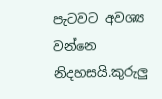පැටවට අවශ්‍ය වන්නෙ නිදහසයි.කුරුලු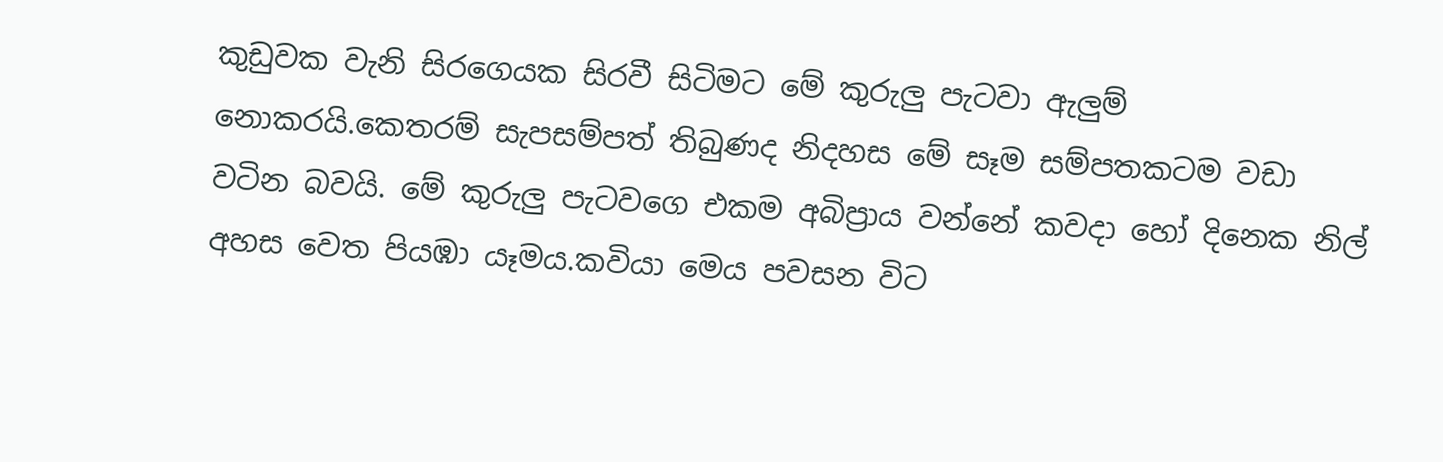කුඩුවක වැනි සිරගෙයක සිරවී සිටිමට මේ කුරුලු පැටවා ඇලුම් නොකරයි.කෙතරම් සැපසම්පත් තිබුණද නිදහස මේ සෑම සම්පතකටම වඩා වටින බවයි. මේ කුරුලු පැටවගෙ එකම අබිප්‍රාය වන්නේ කවදා හෝ දිනෙක නිල් අහස වෙත පියඹා යෑමය.කවියා මෙය පවසන විට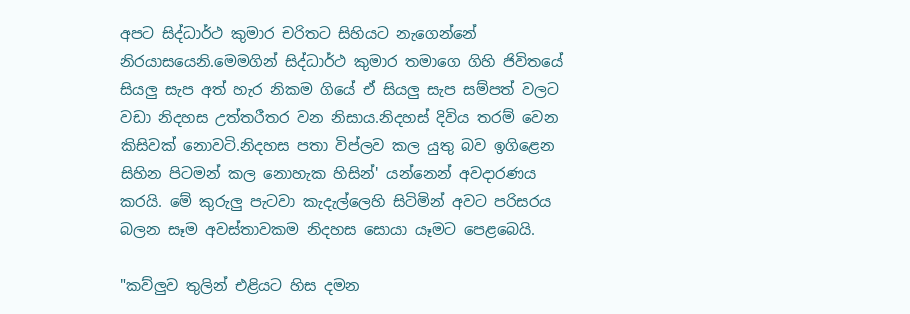අපට සිද්ධාර්ථ කුමාර චරිතට සිහියට නැගෙන්නේ නිරයාසයෙනි.මෙමගින් සිද්ධාර්ථ කුමාර තමාගෙ ගිහි ජිවිතයේ  සියලු සැප අත් හැර නිකම ගියේ ඒ සියලු සැප සම්පත් වලට වඩා නිදහස උත්තරීතර වන නිසාය.නිදහස් දිවිය තරම් වෙන කිසිවක් නොවටි.නිදහස පතා විප්ලව කල යුතු බව ඉගිළෙන සිහින පිටමන් කල නොහැක හිසින්' යන්නෙන් අවදාරණය කරයි. මේ කුරුලු පැටවා කැදැල්ලෙහි සිටිමින් අවට පරිසරය බලන සෑම අවස්තාවකම නිදහස සොයා යෑමට පෙළබෙයි.

"කව්ලුව තුලින් එළියට හිස දමන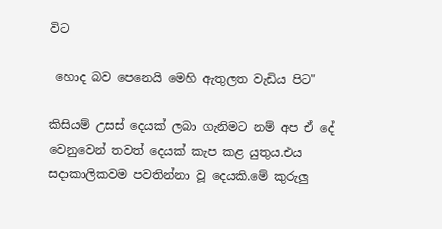විට

 හොද බව පෙනෙයි මෙහි ඇතුලත වැඩිය පිට"

කිසියම් උසස් දෙයක් ලබා ගැනිමට නම් අප ඒ දේ වෙනුවෙන් තවත් දෙයක් කැප කළ යුතුය.එය සදාකාලිකවම පවතින්නා වූ දෙයකි.මේ කුරුලු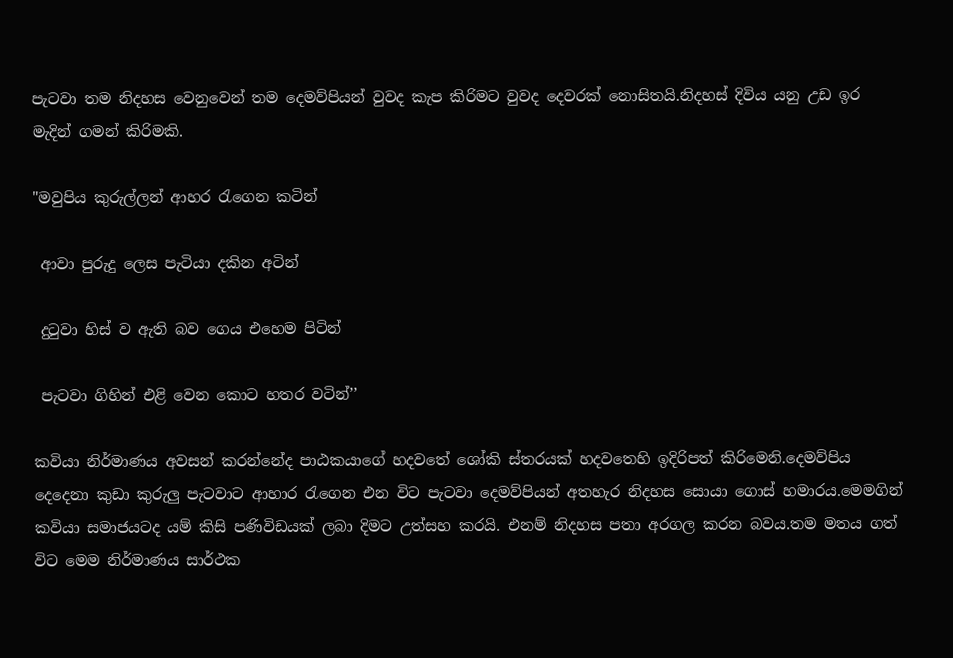පැටවා තම නිදහස වෙනුවෙන් තම දෙමව්පියන් වුවද කැප කිරිමට වුවද දෙවරක් නොසිතයි.නිදහස් දිවිය යනු උඩ ඉර මැදින් ගමන් කිරිමකි.

"මවුපිය කුරුල්ලන් ආහර රැගෙන කටින්

 ආවා පුරුදු ලෙස පැටියා දකින අටින්

 දුටුවා හිස් ව ඇති බව ගෙය එහෙම පිටින්

 පැටවා ගිහින් එළි වෙන කොට හතර වටින්’’

කවියා නිර්මාණය අවසන් කරන්නේද පාඨකයාගේ හදවතේ ශෝකි ස්තරයක් හදවතෙහි ඉදිරිපත් කිරිමෙනි.දෙමව්පිය දෙදෙනා කුඩා කුරුලු පැටවාට ආහාර රැගෙන එන විට පැටවා දෙමව්පියන් අතහැර නිදහස සොයා ගොස් හමාරය.මෙමගින් කවියා සමාජයටද යම් කිසි පණිවිඩයක් ලබා දිමට උත්සහ කරයි. එනම් නිදහස පතා අරගල කරන බවය.තම මතය ගත් විට මෙම නිර්මාණය සාර්ථක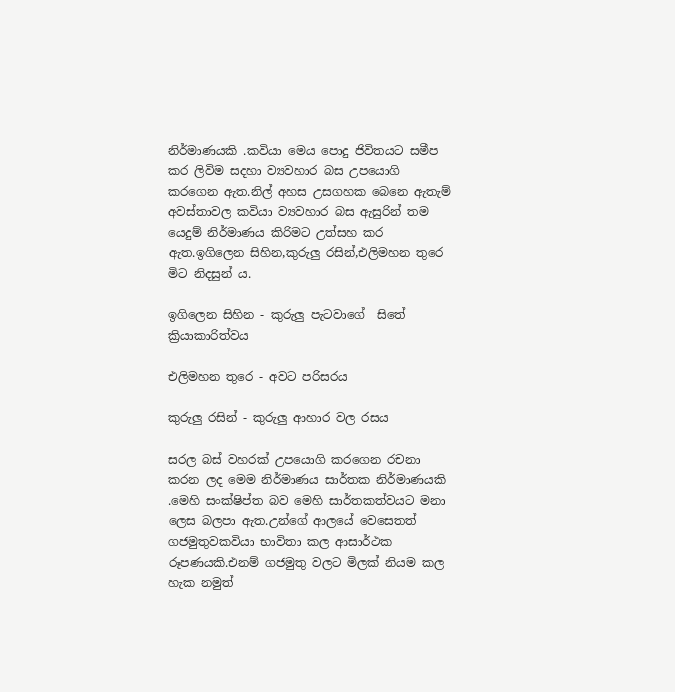නිර්මාණයකි .කවියා මෙය පොදු ජිවිතයට සමීප කර ලිවිම සදහා ව්‍යවහාර බස උපයොගි කරගෙන ඇත.නිල් අහස උසගහක බෙනෙ ඇතැම් අවස්තාවල කවියා ව්‍යවහාර බස ඇසුරින් තම යෙදුම් නිර්මාණය කිරිමට උත්සහ කර ඇත.ඉගිලෙන සිහින,කුරුලු රසින්,එලිමහන තුරෙ මිට නිදසුන්‍ ය.

ඉගිලෙන සිහින - කුරුලු පැටවාගේ  සිතේ ක්‍රියාකාරිත්වය

එලිමහන තුරෙ - අවට පරිසරය

කුරුලු රසින් - කුරුලු ආහාර වල රසය

සරල බස් වහරක් උපයොගි කරගෙන රචනා කරන ලද මෙම නිර්මාණය සාර්තක නිර්මාණයකි .මෙහි සංක්ෂිප්ත බව මෙහි සාර්තකත්වයට මනා ලෙස බලපා ඇත.උන්ගේ ආලයේ වෙසෙතත් ගජමුතුවකවියා භාවිතා කල ආසාර්ථක රූපණයකි.එනම් ගජමුතු වලට මිලක් නියම කල හැක නමුත්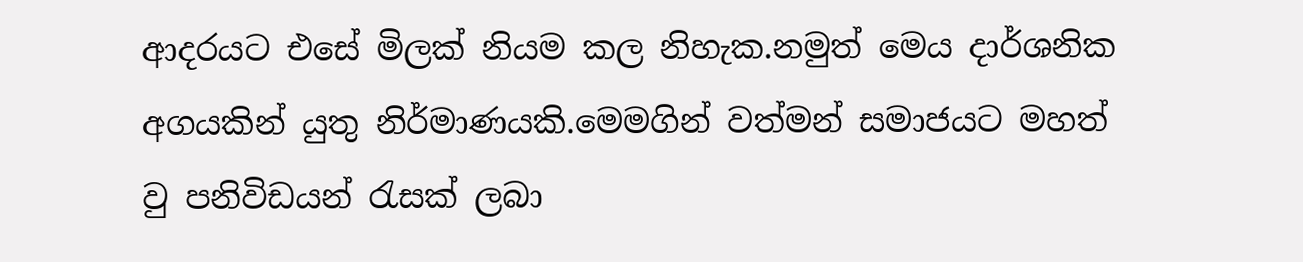ආදරයට එසේ මිලක් නියම කල නිහැක.නමුත් මෙය දාර්ශනික අගයකින් යුතු නිර්මාණයකි.මෙමගින් වත්මන් සමාජයට මහත් වු පනිවිඩයන් රැසක් ලබා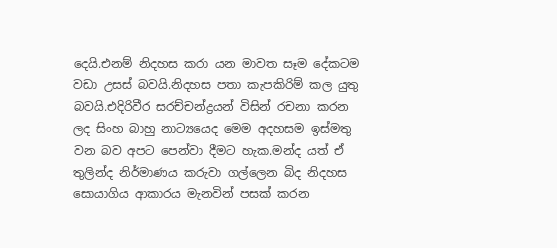දෙයි.එනම් නිදහස කරා යන මාවත සෑම දේකටම වඩා උසස් බවයි.නිදහස පතා කැපකිරිම් කල යුතු බවයි.එදිරිවීර සරච්චන්ද්‍රයන් විසින් රචනා කරන ලද සිංහ බාහු නාට්‍යයෙද මෙම අදහසම ඉස්මතු වන බව අපට පෙන්වා දීමට හැක.මන්ද යත් ඒ තුලින්ද නිර්මාණය කරුවා ගල්ලෙන බිද නිදහස සොයාගිය ආකාරය මැනවින් පසක් කරන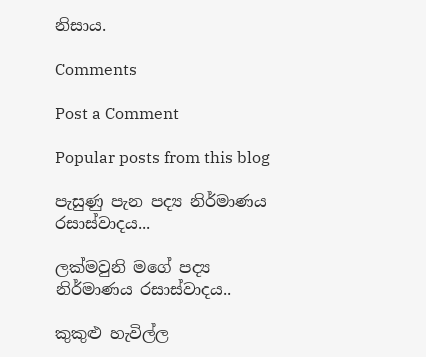නිසාය.

Comments

Post a Comment

Popular posts from this blog

පැසුණු පැන පද්‍ය නිර්මාණය රසාස්වාදය...

ලක්මවුනි මගේ පද්‍ය නිර්මාණය රසාස්වාදය..

කුකුළු හැවිල්ල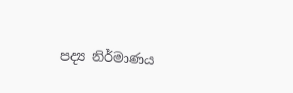පද්‍ය නිර්මාණය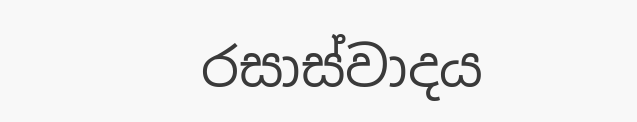රසාස්වාදය